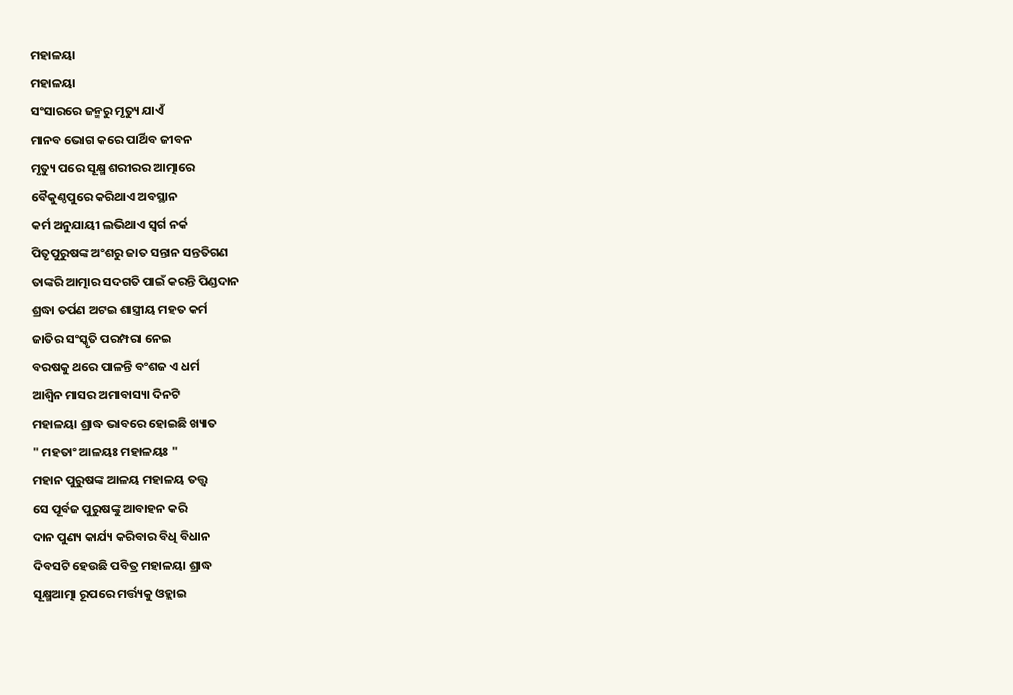ମହାଳୟା
ମହାଳୟା
ସଂସାରରେ ଜନ୍ମରୁ ମୃତ୍ୟୁ ଯାଏଁ
ମାନବ ଭୋଗ କରେ ପାର୍ଥିବ ଜୀବନ
ମୃତ୍ୟୁ ପରେ ସୂକ୍ଷ୍ମ ଶରୀରର ଆତ୍ମାରେ
ବୈକୁଣ୍ଠପୁରେ କରିଥାଏ ଅବସ୍ଥାନ
କର୍ମ ଅନୁଯାୟୀ ଲଭିଥାଏ ସ୍ବର୍ଗ ନର୍କ
ପିତୃପୁରୁଷଙ୍କ ଅଂଶରୁ ଜାତ ସନ୍ତାନ ସନ୍ତତିଗଣ
ତାଙ୍କରି ଆତ୍ମାର ସଦଗତି ପାଇଁ କରନ୍ତି ପିଣ୍ଡଦାନ
ଶ୍ରଦ୍ଧା ତର୍ପଣ ଅଟଇ ଶାସ୍ତ୍ରୀୟ ମହତ କର୍ମ
ଜାତିର ସଂସ୍କୃତି ପରମ୍ପରା ନେଇ
ବରଷକୁ ଥରେ ପାଳନ୍ତି ବଂଶଜ ଏ ଧର୍ମ
ଆଶ୍ବିନ ମାସର ଅମାବାସ୍ୟା ଦିନଟି
ମହାଳୟା ଶ୍ରାଦ୍ଧ ଭାବରେ ହୋଇଛି ଖ୍ୟାତ
" ମହତାଂ ଆଳୟଃ ମହାଳୟଃ "
ମହାନ ପୁରୁଷଙ୍କ ଆଳୟ ମହାଳୟ ତତ୍ତ୍ଵ
ସେ ପୂର୍ବଜ ପୁରୁଷଙ୍କୁ ଆବାହନ କରି
ଦାନ ପୁଣ୍ୟ କାର୍ଯ୍ୟ କରିବାର ବିଧି ବିଧାନ
ଦିବସଟି ହେଉଛି ପବିତ୍ର ମହାଳୟା ଶ୍ରାଦ୍ଧ
ସୂକ୍ଷ୍ମଆତ୍ମା ରୂପରେ ମର୍ତ୍ତ୍ୟକୁ ଓହ୍ଲାଇ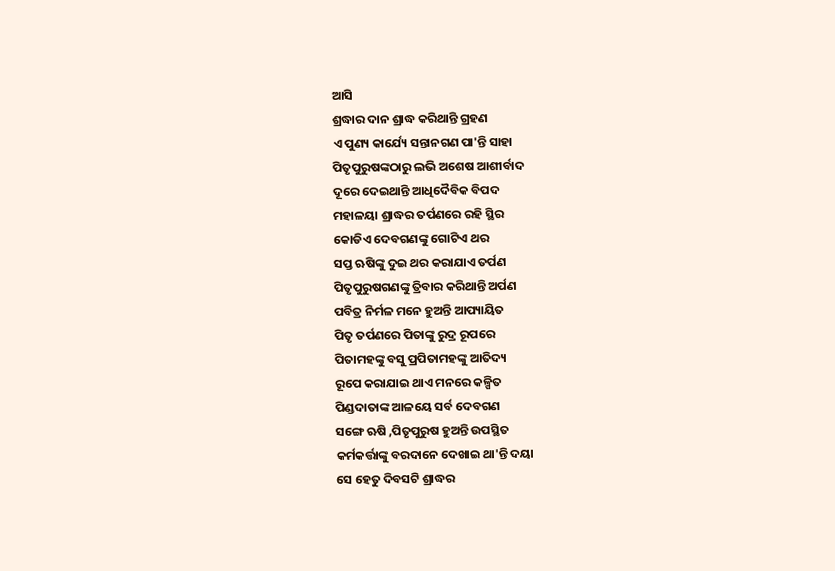ଆସି
ଶ୍ରଦ୍ଧାର ଦାନ ଶ୍ରାଦ୍ଧ କରିଥାନ୍ତି ଗ୍ରହଣ
ଏ ପୁଣ୍ୟ କାର୍ଯ୍ୟେ ସନ୍ତାନଗଣ ପା'ନ୍ତି ସାହା
ପିତୃପୁରୁଷଙ୍କଠାରୁ ଲଭି ଅଶେଷ ଆଶୀର୍ବାଦ
ଦୂରେ ଦେଇଥାନ୍ତି ଆଧିଦୈବିକ ବିପଦ
ମହାଳୟା ଶ୍ରାଦ୍ଧର ତର୍ପଣରେ ରହି ସ୍ଥିର
କୋଡିଏ ଦେବଗଣଙ୍କୁ ଗୋଟିଏ ଥର
ସପ୍ତ ଋଷିଙ୍କୁ ଦୁଇ ଥର କରାଯାଏ ତର୍ପଣ
ପିତୃପୁରୁଷଗଣଙ୍କୁ ତ୍ରିବାର କରିଥାନ୍ତି ଅର୍ପଣ
ପବିତ୍ର ନିର୍ମଳ ମନେ ହୁଅନ୍ତି ଆପ୍ୟାୟିତ
ପିତୃ ତର୍ପଣରେ ପିତାଙ୍କୁ ରୁଦ୍ର ରୂପରେ
ପିତାମହଙ୍କୁ ବସୁ ପ୍ରପିତାମହଙ୍କୁ ଆତିଦ୍ୟ
ରୂପେ କରାଯାଇ ଥାଏ ମନରେ କଳ୍ପିତ
ପିଣ୍ଡଦାତାଙ୍କ ଆଳୟେ ସର୍ବ ଦେବଗଣ
ସଙ୍ଗେ ଋଷି ,ପିତୃପୁରୁଷ ହୁଅନ୍ତି ଉପସ୍ଥିତ
କର୍ମକର୍ତ୍ତାଙ୍କୁ ବରଦାନେ ଦେଖାଇ ଥା'ନ୍ତି ଦୟା
ସେ ହେତୁ ଦିବସଟି ଶ୍ରାଦ୍ଧର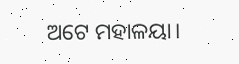ଅଟେ ମହାଳୟା।